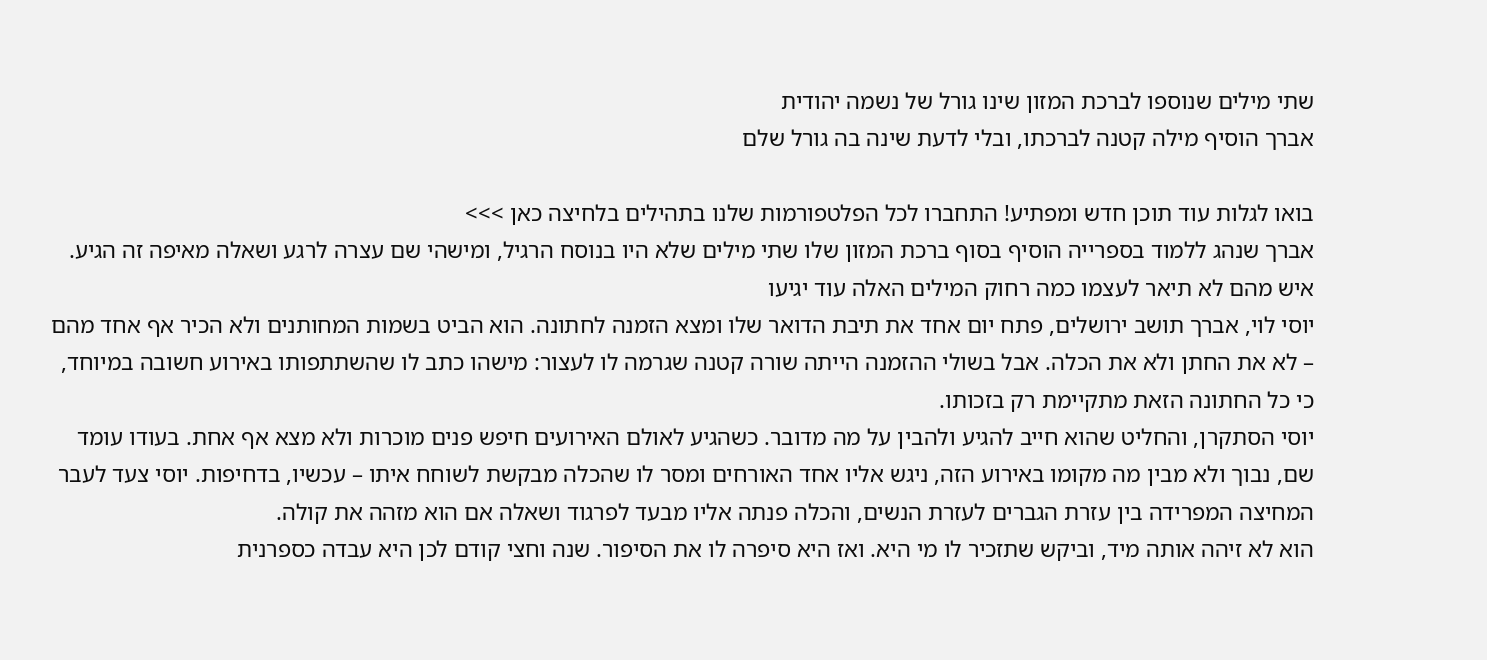שתי מילים שנוספו לברכת המזון שינו גורל של נשמה יהודית
אברך הוסיף מילה קטנה לברכתו, ובלי לדעת שינה בה גורל שלם

בואו לגלות עוד תוכן חדש ומפתיע! התחברו לכל הפלטפורמות שלנו בתהילים בלחיצה כאן >>>
אברך שנהג ללמוד בספרייה הוסיף בסוף ברכת המזון שלו שתי מילים שלא היו בנוסח הרגיל, ומישהי שם עצרה לרגע ושאלה מאיפה זה הגיע. איש מהם לא תיאר לעצמו כמה רחוק המילים האלה עוד יגיעו
יוסי לוי, אברך תושב ירושלים, פתח יום אחד את תיבת הדואר שלו ומצא הזמנה לחתונה. הוא הביט בשמות המחותנים ולא הכיר אף אחד מהם – לא את החתן ולא את הכלה. אבל בשולי ההזמנה הייתה שורה קטנה שגרמה לו לעצור: מישהו כתב לו שהשתתפותו באירוע חשובה במיוחד, כי כל החתונה הזאת מתקיימת רק בזכותו.
יוסי הסתקרן, והחליט שהוא חייב להגיע ולהבין על מה מדובר. כשהגיע לאולם האירועים חיפש פנים מוכרות ולא מצא אף אחת. בעודו עומד שם, נבוך ולא מבין מה מקומו באירוע הזה, ניגש אליו אחד האורחים ומסר לו שהכלה מבקשת לשוחח איתו – עכשיו, בדחיפות. יוסי צעד לעבר המחיצה המפרידה בין עזרת הגברים לעזרת הנשים, והכלה פנתה אליו מבעד לפרגוד ושאלה אם הוא מזהה את קולה.
הוא לא זיהה אותה מיד, וביקש שתזכיר לו מי היא. ואז היא סיפרה לו את הסיפור. שנה וחצי קודם לכן היא עבדה כספרנית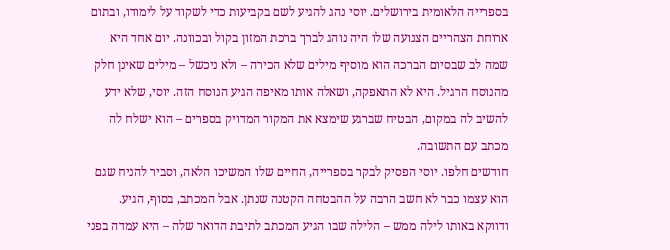בספרייה הלאומית בירושלים. יוסי נהג להגיע לשם בקביעות כדי לשקוד על לימודו, ובתום ארוחת הצהריים הצנועה שלו היה נוהג לברך ברכת המזון בקול ובכוונה. יום אחד היא שמה לב שבסיום הברכה הוא מוסיף מילים שלא הכירה – ולא ניכשל – מילים שאינן חלק מהנוסח הרגיל. היא לא התאפקה, ושאלה אותו מאיפה הגיע הנוסח הזה. יוסי, שלא ידע להשיב לה במקום, הבטיח שברגע שימצא את המקור המדויק בספרים – הוא ישלח לה מכתב עם התשובה.
חודשים חלפו. יוסי הפסיק לבקר בספרייה, החיים שלו המשיכו הלאה, וסביר להניח שגם הוא עצמו כבר לא חשב הרבה על ההבטחה הקטנה שנתן. אבל המכתב, בסוף, הגיע. ודווקא באותו לילה ממש – הלילה שבו הגיע המכתב לתיבת הדואר שלה – היא עמדה בפני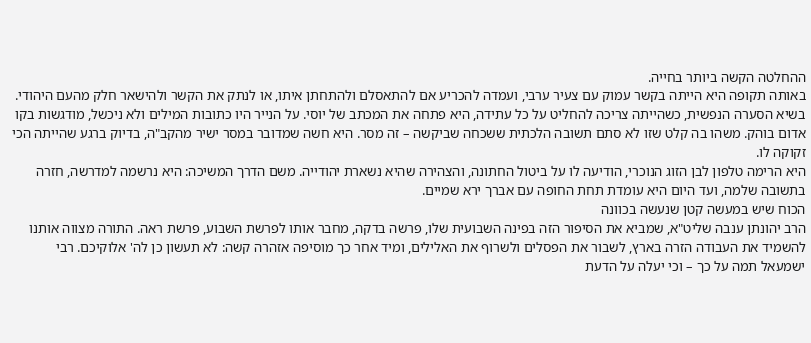ההחלטה הקשה ביותר בחייה.
באותה תקופה היא הייתה בקשר עמוק עם צעיר ערבי, ועמדה להכריע אם להתאסלם ולהתחתן איתו, או לנתק את הקשר ולהישאר חלק מהעם היהודי. בשיא הסערה הנפשית, כשהייתה צריכה להחליט על כל עתידה, היא פתחה את המכתב של יוסי. על הנייר היו כתובות המילים ולא ניכשל, מודגשות בקו אדום בוהק. משהו בה קלט שזו לא סתם תשובה הלכתית ששכחה שביקשה – זה מסר. היא חשה שמדובר במסר ישיר מהקב"ה, בדיוק ברגע שהייתה הכי זקוקה לו.
היא הרימה טלפון לבן הזוג הנוכרי, הודיעה לו על ביטול החתונה, והצהירה שהיא נשארת יהודייה. משם הדרך המשיכה: היא נרשמה למדרשה, חזרה בתשובה שלמה, ועד היום היא עומדת תחת החופה עם אברך ירא שמיים.
הכוח שיש במעשה קטן שנעשה בכוונה
הרב יהונתן ענבה שליט"א, שמביא את הסיפור הזה בפינה השבועית שלו, פרשה בדקה, מחבר אותו לפרשת השבוע, פרשת ראה. התורה מצווה אותנו להשמיד את העבודה הזרה בארץ, לשבור את הפסלים ולשרוף את האלילים, ומיד אחר כך מוסיפה אזהרה קשה: לא תעשון כן לה' אלוקיכם. רבי ישמעאל תמה על כך – וכי יעלה על הדעת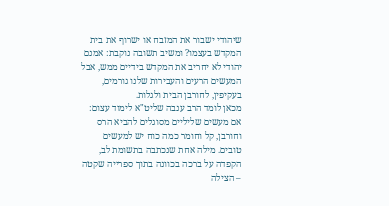שיהודי ישבור את המזבח או ישרוף את בית המקדש בעצמו? ומשיב תשובה נוקבת: אמנם יהודי לא יחריב את המקדש בידיים ממש, אבל המעשים הרעים והעבירות שלנו גורמים, בעקיפין, לחורבן הבית ולגלות.
מכאן לומד הרב ענבה שליט"א לימוד עצום: אם מעשים שליליים מסוגלים להביא הרס וחורבן, קל וחומר כמה כוח יש למעשים טובים. מילה אחת שנכתבה בתשומת לב, הקפדה על ברכה בכוונה בתוך ספרייה שקטה – הצילה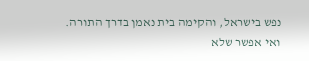נפש בישראל, והקימה בית נאמן בדרך התורה.
ואי אפשר שלא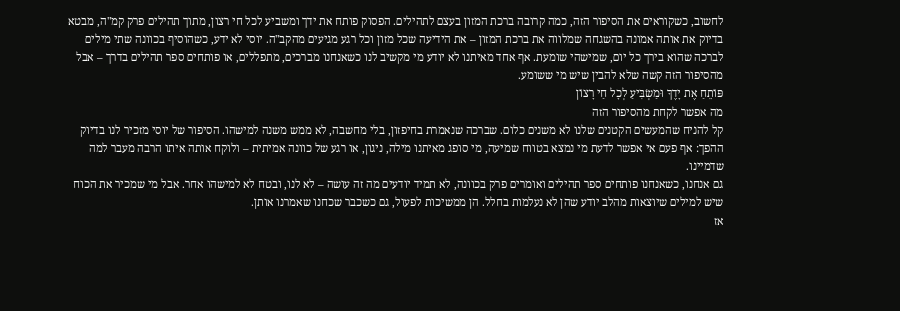לחשוב, כשקוראים את הסיפור הזה, כמה קרובה ברכת המזון בעצם לתהילים. הפסוק פותח את ידך ומשביע לכל חי רצון, מתוך תהילים פרק קמ"ה, מבטא בדיוק את אותה אמונה בהשגחה שמלווה את ברכת המזון – את הידיעה שכל מזון וכל רגע מגיעים מהקב"ה. יוסי לא ידע, כשהוסיף בכוונה שתי מילים לברכה שהוא בירך כל יום, שמישהי שומעת. אף אחד מאיתנו לא יודע מי מקשיב לנו כשאנחנו מברכים, מתפללים, או פותחים ספר תהילים בדרך – אבל מהסיפור הזה קשה שלא להבין שיש מי ששומע.
פּוֹתֵחַ אֶת יָדֶךָ וּמַשְׂבִּיעַ לְכָל חַי רָצוֹן
מה אפשר לקחת מהסיפור הזה
קל להניח שהמעשים הקטנים שלנו לא משנים כלום. שברכה שנאמרת בחיפזון, בלי מחשבה, לא ממש משנה למישהו. הסיפור של יוסי מזכיר לנו בדיוק ההפך: אף פעם אי אפשר לדעת מי נמצא בטווח שמיעה, מי סופג מאיתנו מילה, ניגון, או רגע של כוונה אמיתית – ולוקח אותה איתו הרבה מעבר למה שדמיינו.
גם אנחנו, כשאנחנו פותחים ספר תהילים ואומרים פרק בכוונה, לא תמיד יודעים מה זה עושה – לא לנו, ובטח לא למישהו אחר. אבל מי שמכיר את הכוח שיש למילים שיוצאות מהלב יודע שהן לא נעלמות בחלל. הן ממשיכות לפעול, גם כשכבר שכחנו שאמרנו אותן.
אז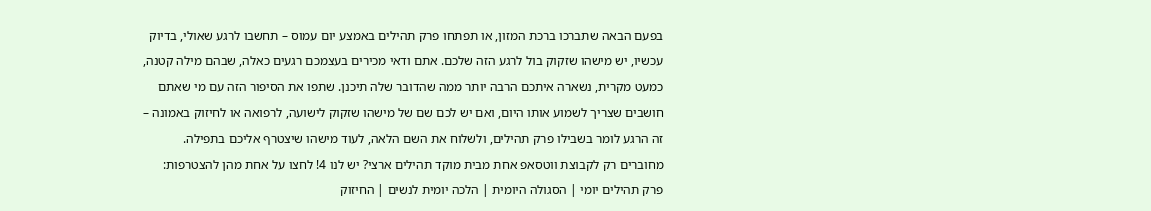בפעם הבאה שתברכו ברכת המזון, או תפתחו פרק תהילים באמצע יום עמוס – תחשבו לרגע שאולי, בדיוק עכשיו, יש מישהו שזקוק בול לרגע הזה שלכם. אתם ודאי מכירים בעצמכם רגעים כאלה, שבהם מילה קטנה, כמעט מקרית, נשארה איתכם הרבה יותר ממה שהדובר שלה תיכנן. שתפו את הסיפור הזה עם מי שאתם חושבים שצריך לשמוע אותו היום, ואם יש לכם שם של מישהו שזקוק לישועה, לרפואה או לחיזוק באמונה – זה הרגע לומר בשבילו פרק תהילים, ולשלוח את השם הלאה, לעוד מישהו שיצטרף אליכם בתפילה.
מחוברים רק לקבוצת ווטסאפ אחת מבית מוקד תהילים ארצי? יש לנו 4! לחצו על אחת מהן להצטרפות:
פרק תהילים יומי | הסגולה היומית | הלכה יומית לנשים | החיזוק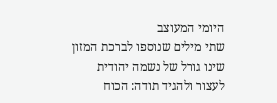היומי המעוצב
שתי מילים שנוספו לברכת המזון שינו גורל של נשמה יהודית
לעצור ולהגיד תודה: הכוח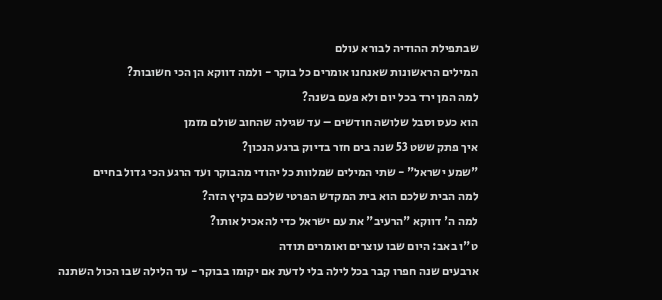שבתפילת ההודיה לבורא עולם
המילים הראשונות שאנחנו אומרים כל בוקר - ולמה דווקא הן הכי חשובות?
למה המן ירד בכל יום ולא פעם בשנה?
הוא כעס וסבל שלושה חודשים – עד שגילה שהחוב שולם מזמן
איך פתק ששט 53 שנה בים חזר בדיוק ברגע הנכון?
"שמע ישראל" - שתי המילים שמלוות כל יהודי מהבוקר ועד הרגע הכי גדול בחיים
למה הבית שלכם הוא בית המקדש הפרטי שלכם בקיץ הזה?
למה ה' דווקא "הרעיב" את עם ישראל כדי להאכיל אותו?
ט"ו באב: היום שבו עוצרים ואומרים תודה
ארבעים שנה חפרו קבר בכל לילה בלי לדעת אם יקומו בבוקר - עד הלילה שבו הכול השתנה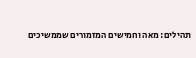תהילים: מאה וחמישים המזמורים שממשיכים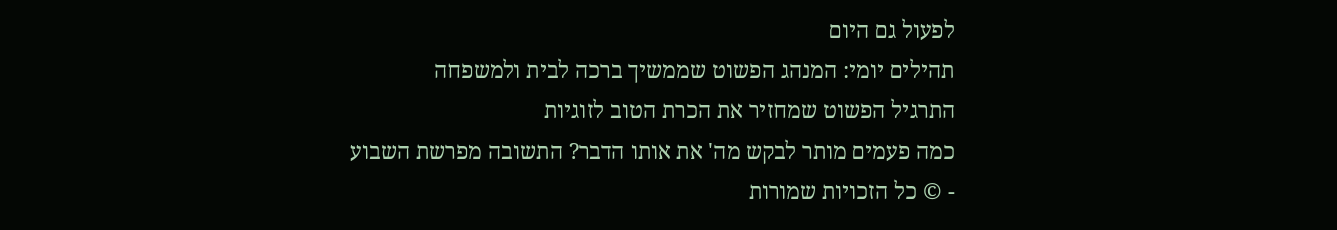לפעול גם היום
תהילים יומי: המנהג הפשוט שממשיך ברכה לבית ולמשפחה
התרגיל הפשוט שמחזיר את הכרת הטוב לזוגיות
כמה פעמים מותר לבקש מה' את אותו הדבר? התשובה מפרשת השבוע
- © כל הזכויות שמורות